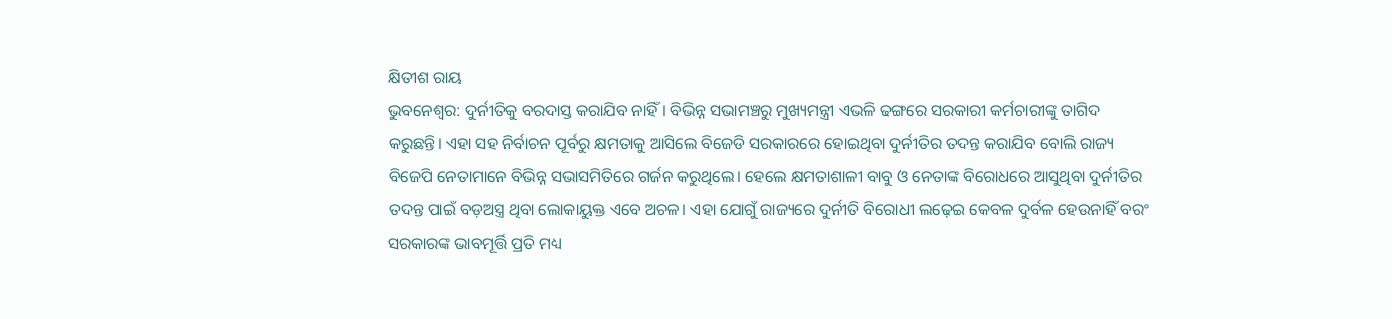କ୍ଷିତୀଶ ରାୟ
ଭୁବନେଶ୍ବର: ଦୁର୍ନୀତିକୁ ବରଦାସ୍ତ କରାଯିବ ନାହିଁ। ବିଭିନ୍ନ ସଭାମଞ୍ଚରୁ ମୁଖ୍ୟମନ୍ତ୍ରୀ ଏଭଳି ଢଙ୍ଗରେ ସରକାରୀ କର୍ମଚାରୀଙ୍କୁ ତାଗିଦ କରୁଛନ୍ତି। ଏହା ସହ ନିର୍ବାଚନ ପୂର୍ବରୁ କ୍ଷମତାକୁ ଆସିଲେ ବିଜେଡି ସରକାରରେ ହୋଇଥିବା ଦୁର୍ନୀତିର ତଦନ୍ତ କରାଯିବ ବୋଲି ରାଜ୍ୟ ବିଜେପି ନେତାମାନେ ବିଭିନ୍ନ ସଭାସମିତିରେ ଗର୍ଜନ କରୁଥିଲେ। ହେଲେ କ୍ଷମତାଶାଳୀ ବାବୁ ଓ ନେତାଙ୍କ ବିରୋଧରେ ଆସୁଥିବା ଦୁର୍ନୀତିର ତଦନ୍ତ ପାଇଁ ବଡ଼ଅସ୍ତ୍ର ଥିବା ଲୋକାୟୁକ୍ତ ଏବେ ଅଚଳ। ଏହା ଯୋଗୁଁ ରାଜ୍ୟରେ ଦୁର୍ନୀତି ବିରୋଧୀ ଲଢ଼େଇ କେବଳ ଦୁର୍ବଳ ହେଉନାହିଁ ବରଂ ସରକାରଙ୍କ ଭାବମୂର୍ତ୍ତି ପ୍ରତି ମଧ୍ୟ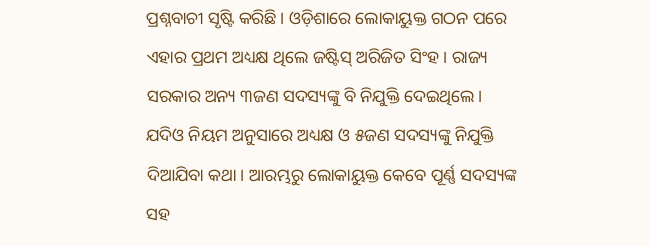ପ୍ରଶ୍ନବାଚୀ ସୃଷ୍ଟି କରିଛି। ଓଡ଼ିଶାରେ ଲୋକାୟୁକ୍ତ ଗଠନ ପରେ ଏହାର ପ୍ରଥମ ଅଧ୍ୟକ୍ଷ ଥିଲେ ଜଷ୍ଟିସ୍ ଅରିଜିତ ସିଂହ। ରାଜ୍ୟ ସରକାର ଅନ୍ୟ ୩ଜଣ ସଦସ୍ୟଙ୍କୁ ବି ନିଯୁକ୍ତି ଦେଇଥିଲେ। ଯଦିଓ ନିୟମ ଅନୁସାରେ ଅଧ୍ୟକ୍ଷ ଓ ୫ଜଣ ସଦସ୍ୟଙ୍କୁ ନିଯୁକ୍ତି ଦିଆଯିବା କଥା। ଆରମ୍ଭରୁ ଲୋକାୟୁକ୍ତ କେବେ ପୂର୍ଣ୍ଣ ସଦସ୍ୟଙ୍କ ସହ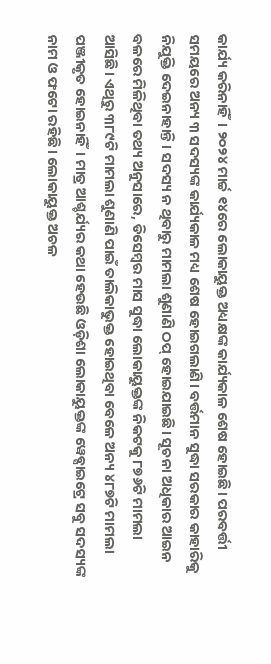କାର୍ଯ୍ୟ କରିନାହିଁ। ୨୦୨୪ ମାର୍ଚ୍ଚ ୧୪ରେ ଲୋକାୟୁକ୍ତ ଅଧ୍ୟକ୍ଷଙ୍କ କାର୍ଯ୍ୟକାଳ ଶେଷ ହୋଇଛି। ପରବର୍ତ୍ତୀ ସମୟରେ ଅନ୍ୟ ୩ ସଦସ୍ୟଙ୍କ କାର୍ଯ୍ୟକାଳ ମଧ୍ୟ ଶେଷ ହୋଇଗଲାଣି। ବର୍ତ୍ତମାନ ସୁଦ୍ଧା ସରକାର କାହାରିକୁ ନିଯୁକ୍ତି ଦେଇନାହାନ୍ତି। ସଦସ୍ୟ ନ ଥିବାରୁ ମାମଲା ଶୁଣାଣି ଠପ୍ ହୋଇଯାଇଛି। ସୂଚନା ଅଧିକାର ଆଇନ ବଳରେ ମିଳିଥିବା ତଥ୍ୟ ଅନୁସାରେ, ଡିସେମ୍ବର ମାସ ସୁଦ୍ଧା ଲୋକାୟୁକ୍ତଙ୍କ ନିକଟକୁ ୮୭୬ଟି ମାମଲା ଆସିଛି। ଏଥିରୁ ୩୮୯ଟି ମାମଲା ଶୁଣାଣି ପାଇଁ ତାଲିକାଭୁକ୍ତ ହୋଇଥିବା ବେଳେ ଅନ୍ୟ ୪୮୭ଟି ମାମଲା ପଞ୍ଜୀକୃତ ହୋଇନାହିଁ। ମାତ୍ର ଆଶ୍ଚର୍ଯ୍ୟର କଥା ହେଉଛି ଓଡ଼ିଶା ଲୋକାୟୁକ୍ତଙ୍କ ୱେବ୍ସାଇଟ୍ରେ ସବୁ ସଦସ୍ୟଙ୍କ ନାମ ଓ ଫଟୋ ରହିଛି। ଲୋକାୟୁକ୍ତ ଅଚଳ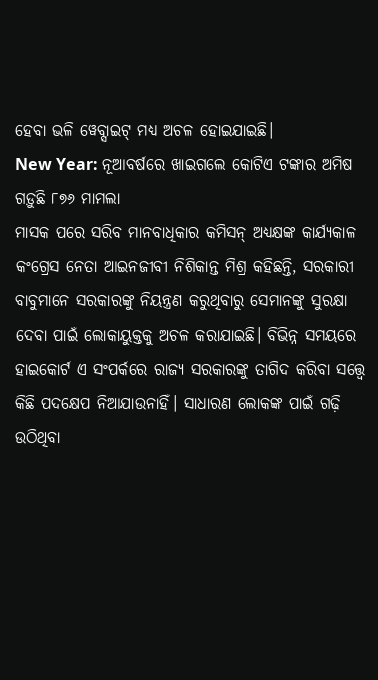ହେବା ଭଳି ୱେବ୍ସାଇଟ୍ ମଧ୍ୟ ଅଚଳ ହୋଇଯାଇଛି।
New Year: ନୂଆବର୍ଷରେ ଖାଇଗଲେ କୋଟିଏ ଟଙ୍କାର ଅମିଷ
ଗଡ଼ୁଛି ୮୭୬ ମାମଲା
ମାସକ ପରେ ସରିବ ମାନବାଧିକାର କମିସନ୍ ଅଧ୍ୟକ୍ଷଙ୍କ କାର୍ଯ୍ୟକାଳ
କଂଗ୍ରେସ ନେତା ଆଇନଜୀବୀ ନିଶିକାନ୍ତ ମିଶ୍ର କହିଛନ୍ତି, ସରକାରୀ ବାବୁମାନେ ସରକାରଙ୍କୁ ନିୟନ୍ତ୍ରଣ କରୁଥିବାରୁ ସେମାନଙ୍କୁ ସୁରକ୍ଷା ଦେବା ପାଇଁ ଲୋକାୟୁକ୍ତକୁ ଅଚଳ କରାଯାଇଛି। ବିଭିନ୍ନ ସମୟରେ ହାଇକୋର୍ଟ ଏ ସଂପର୍କରେ ରାଜ୍ୟ ସରକାରଙ୍କୁ ତାଗିଦ କରିବା ସତ୍ତ୍ବେ କିଛି ପଦକ୍ଷେପ ନିଆଯାଉନାହିଁ। ସାଧାରଣ ଲୋକଙ୍କ ପାଇଁ ଗଢ଼ି ଉଠିଥିବା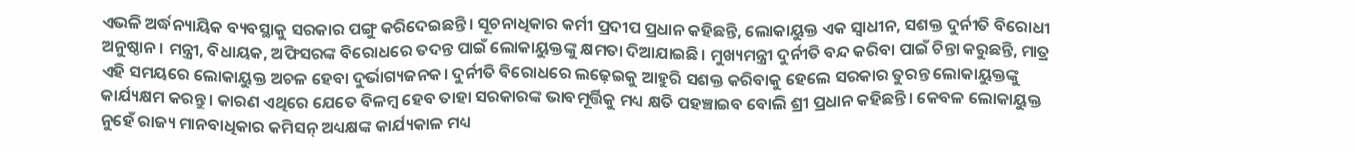ଏଭଳି ଅର୍ଦ୍ଧନ୍ୟାୟିକ ବ୍ୟବସ୍ଥାକୁ ସରକାର ପଙ୍ଗୁ କରିଦେଇଛନ୍ତି। ସୂଚନାଧିକାର କର୍ମୀ ପ୍ରଦୀପ ପ୍ରଧାନ କହିଛନ୍ତି, ଲୋକାୟୁକ୍ତ ଏକ ସ୍ବାଧୀନ, ସଶକ୍ତ ଦୁର୍ନୀତି ବିରୋଧୀ ଅନୁଷ୍ଠାନ। ମନ୍ତ୍ରୀ, ବିଧାୟକ, ଅଫିସରଙ୍କ ବିରୋଧରେ ତଦନ୍ତ ପାଇଁ ଲୋକାୟୁକ୍ତଙ୍କୁ କ୍ଷମତା ଦିଆଯାଇଛି। ମୁଖ୍ୟମନ୍ତ୍ରୀ ଦୁର୍ନୀତି ବନ୍ଦ କରିବା ପାଇଁ ଚିନ୍ତା କରୁଛନ୍ତି, ମାତ୍ର ଏହି ସମୟରେ ଲୋକାୟୁକ୍ତ ଅଚଳ ହେବା ଦୁର୍ଭାଗ୍ୟଜନକ। ଦୁର୍ନୀତି ବିରୋଧରେ ଲଢ଼େଇକୁ ଆହୁରି ସଶକ୍ତ କରିବାକୁ ହେଲେ ସରକାର ତୁରନ୍ତ ଲୋକାୟୁକ୍ତଙ୍କୁ କାର୍ଯ୍ୟକ୍ଷମ କରନ୍ତୁ। କାରଣ ଏଥିରେ ଯେତେ ବିଳମ୍ବ ହେବ ତାହା ସରକାରଙ୍କ ଭାବମୂର୍ତ୍ତିକୁ ମଧ୍ୟ କ୍ଷତି ପହଞ୍ଚାଇବ ବୋଲି ଶ୍ରୀ ପ୍ରଧାନ କହିଛନ୍ତି। କେବଳ ଲୋକାୟୁକ୍ତ ନୁହେଁ ରାଜ୍ୟ ମାନବାଧିକାର କମିସନ୍ ଅଧ୍ୟକ୍ଷଙ୍କ କାର୍ଯ୍ୟକାଳ ମଧ୍ୟ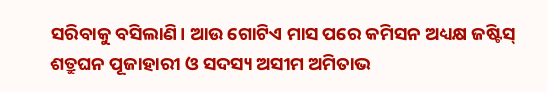ସରିବାକୁ ବସିଲାଣି। ଆଉ ଗୋଟିଏ ମାସ ପରେ କମିସନ ଅଧ୍ୟକ୍ଷ ଜଷ୍ଟିସ୍ ଶତ୍ରୁଘନ ପୂଜାହାରୀ ଓ ସଦସ୍ୟ ଅସୀମ ଅମିତାଭ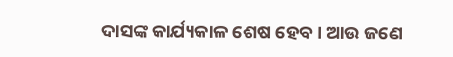ଦାସଙ୍କ କାର୍ଯ୍ୟକାଳ ଶେଷ ହେବ। ଆଉ ଜଣେ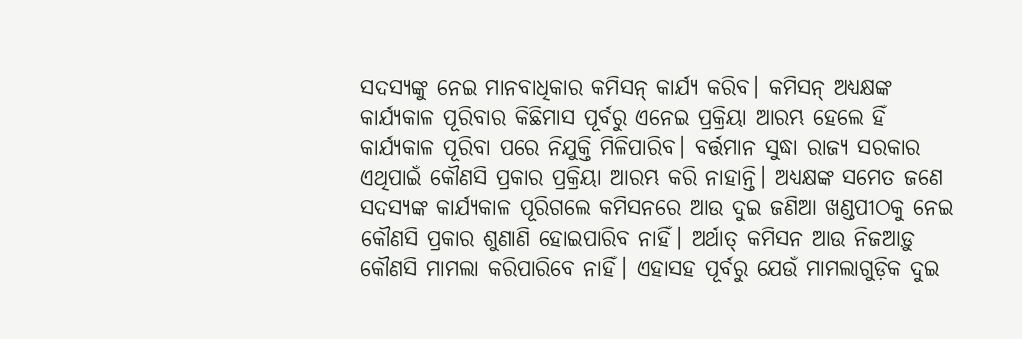ସଦସ୍ୟଙ୍କୁ ନେଇ ମାନବାଧିକାର କମିସନ୍ କାର୍ଯ୍ୟ କରିବ। କମିସନ୍ ଅଧ୍ୟକ୍ଷଙ୍କ କାର୍ଯ୍ୟକାଳ ପୂରିବାର କିଛିମାସ ପୂର୍ବରୁ ଏନେଇ ପ୍ରକ୍ରିୟା ଆରମ୍ଭ ହେଲେ ହିଁ କାର୍ଯ୍ୟକାଳ ପୂରିବା ପରେ ନିଯୁକ୍ତି ମିଳିପାରିବ। ବର୍ତ୍ତମାନ ସୁଦ୍ଧା ରାଜ୍ୟ ସରକାର ଏଥିପାଇଁ କୌଣସି ପ୍ରକାର ପ୍ରକ୍ରିୟା ଆରମ୍ଭ କରି ନାହାନ୍ତି। ଅଧ୍ୟକ୍ଷଙ୍କ ସମେତ ଜଣେ ସଦସ୍ୟଙ୍କ କାର୍ଯ୍ୟକାଳ ପୂରିଗଲେ କମିସନରେ ଆଉ ଦୁଇ ଜଣିଆ ଖଣ୍ଡପୀଠକୁ ନେଇ କୌଣସି ପ୍ରକାର ଶୁଣାଣି ହୋଇପାରିବ ନାହିଁ। ଅର୍ଥାତ୍ କମିସନ ଆଉ ନିଜଆଡ଼ୁ କୌଣସି ମାମଲା କରିପାରିବେ ନାହିଁ। ଏହାସହ ପୂର୍ବରୁ ଯେଉଁ ମାମଲାଗୁଡ଼ିକ ଦୁଇ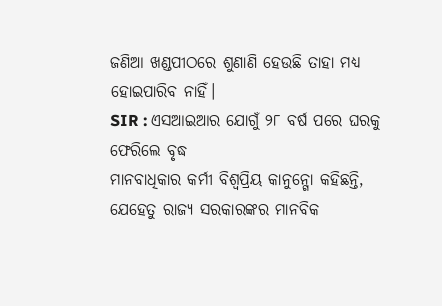ଜଣିଆ ଖଣ୍ଡପୀଠରେ ଶୁଣାଣି ହେଉଛି ତାହା ମଧ୍ୟ ହୋଇପାରିବ ନାହିଁ।
SIR : ଏସଆଇଆର ଯୋଗୁଁ ୨୮ ବର୍ଷ ପରେ ଘରକୁ ଫେରିଲେ ବୃଦ୍ଧ
ମାନବାଧିକାର କର୍ମୀ ବିଶ୍ବପ୍ରିୟ କାନୁନ୍ଗୋ କହିଛନ୍ତି, ଯେହେତୁ ରାଜ୍ୟ ସରକାରଙ୍କର ମାନବିକ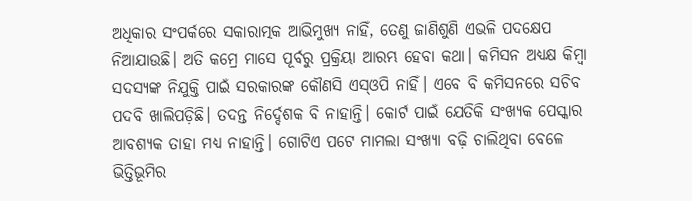ଅଧିକାର ସଂପର୍କରେ ସକାରାତ୍ମକ ଆଭିମୁଖ୍ୟ ନାହିଁ, ତେଣୁ ଜାଣିଶୁଣି ଏଭଳି ପଦକ୍ଷେପ ନିଆଯାଉଛି। ଅତି କମ୍ରେ ମାସେ ପୂର୍ବରୁ ପ୍ରକ୍ରିୟା ଆରମ୍ଭ ହେବା କଥା। କମିସନ ଅଧ୍ୟକ୍ଷ କିମ୍ବା ସଦସ୍ୟଙ୍କ ନିଯୁକ୍ତି ପାଇଁ ସରକାରଙ୍କ କୌଣସି ଏସ୍ଓପି ନାହିଁ। ଏବେ ବି କମିସନରେ ସଚିବ ପଦବି ଖାଲିପଡ଼ିଛି। ତଦନ୍ତ ନିର୍ଦ୍ଦେଶକ ବି ନାହାନ୍ତି। କୋର୍ଟ ପାଇଁ ଯେତିକି ସଂଖ୍ୟକ ପେସ୍କାର ଆବଶ୍ୟକ ତାହା ମଧ୍ୟ ନାହାନ୍ତି। ଗୋଟିଏ ପଟେ ମାମଲା ସଂଖ୍ୟା ବଢ଼ି ଚାଲିଥିବା ବେଳେ ଭିତ୍ତିଭୂମିର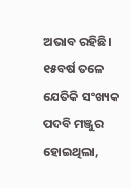ଅଭାବ ରହିଛି। ୧୫ବର୍ଷ ତଳେ ଯେତିକି ସଂଖ୍ୟକ ପଦବି ମଞ୍ଜୁର ହୋଇଥିଲା,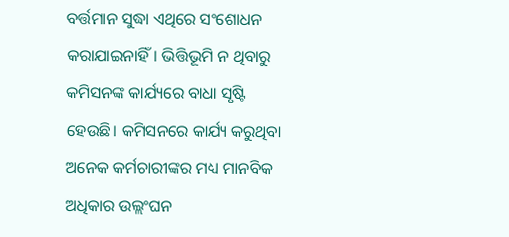ବର୍ତ୍ତମାନ ସୁଦ୍ଧା ଏଥିରେ ସଂଶୋଧନ କରାଯାଇନାହିଁ। ଭିତ୍ତିଭୂମି ନ ଥିବାରୁ କମିସନଙ୍କ କାର୍ଯ୍ୟରେ ବାଧା ସୃଷ୍ଟି ହେଉଛି। କମିସନରେ କାର୍ଯ୍ୟ କରୁଥିବା ଅନେକ କର୍ମଚାରୀଙ୍କର ମଧ୍ୟ ମାନବିକ ଅଧିକାର ଉଲ୍ଲଂଘନ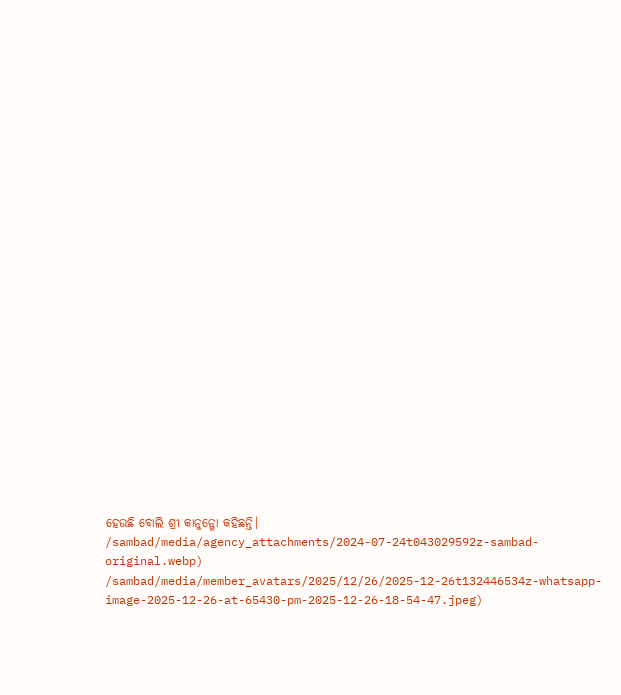ହେଉଛି ବୋଲି ଶ୍ରୀ କାନୁନ୍ଗୋ କହିଛନ୍ତି।
/sambad/media/agency_attachments/2024-07-24t043029592z-sambad-original.webp)
/sambad/media/member_avatars/2025/12/26/2025-12-26t132446534z-whatsapp-image-2025-12-26-at-65430-pm-2025-12-26-18-54-47.jpeg)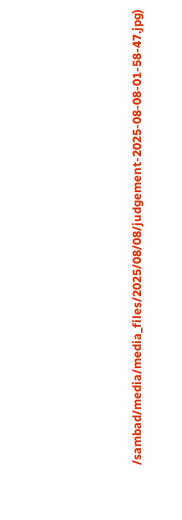/sambad/media/media_files/2025/08/08/judgement-2025-08-08-01-58-47.jpg)